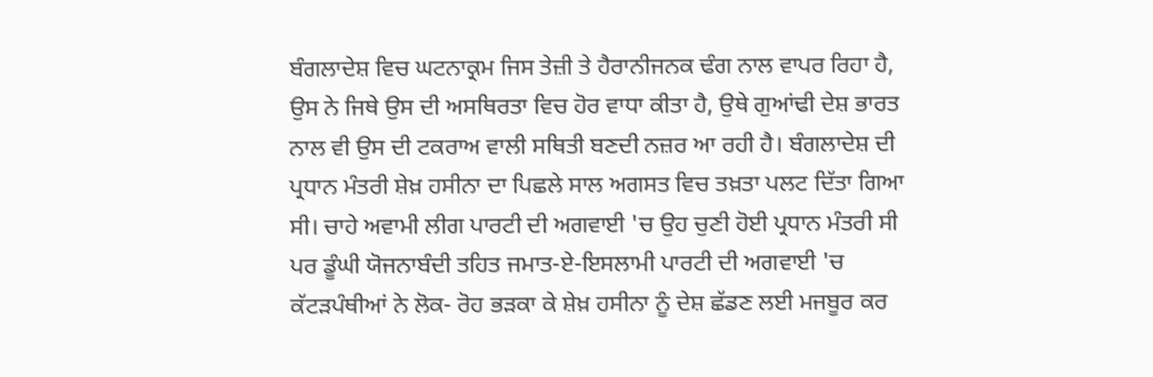ਬੰਗਲਾਦੇਸ਼ ਵਿਚ ਘਟਨਾਕ੍ਰਮ ਜਿਸ ਤੇਜ਼ੀ ਤੇ ਹੈਰਾਨੀਜਨਕ ਢੰਗ ਨਾਲ ਵਾਪਰ ਰਿਹਾ ਹੈ, ਉਸ ਨੇ ਜਿਥੇ ਉਸ ਦੀ ਅਸਥਿਰਤਾ ਵਿਚ ਹੋਰ ਵਾਧਾ ਕੀਤਾ ਹੈ, ਉਥੇ ਗੁਆਂਢੀ ਦੇਸ਼ ਭਾਰਤ ਨਾਲ ਵੀ ਉਸ ਦੀ ਟਕਰਾਅ ਵਾਲੀ ਸਥਿਤੀ ਬਣਦੀ ਨਜ਼ਰ ਆ ਰਹੀ ਹੈ। ਬੰਗਲਾਦੇਸ਼ ਦੀ ਪ੍ਰਧਾਨ ਮੰਤਰੀ ਸ਼ੇਖ਼ ਹਸੀਨਾ ਦਾ ਪਿਛਲੇ ਸਾਲ ਅਗਸਤ ਵਿਚ ਤਖ਼ਤਾ ਪਲਟ ਦਿੱਤਾ ਗਿਆ ਸੀ। ਚਾਹੇ ਅਵਾਮੀ ਲੀਗ ਪਾਰਟੀ ਦੀ ਅਗਵਾਈ 'ਚ ਉਹ ਚੁਣੀ ਹੋਈ ਪ੍ਰਧਾਨ ਮੰਤਰੀ ਸੀ ਪਰ ਡੂੰਘੀ ਯੋਜਨਾਬੰਦੀ ਤਹਿਤ ਜਮਾਤ-ਏ-ਇਸਲਾਮੀ ਪਾਰਟੀ ਦੀ ਅਗਵਾਈ 'ਚ ਕੱਟੜਪੰਥੀਆਂ ਨੇ ਲੋਕ- ਰੋਹ ਭੜਕਾ ਕੇ ਸ਼ੇਖ਼ ਹਸੀਨਾ ਨੂੰ ਦੇਸ਼ ਛੱਡਣ ਲਈ ਮਜਬੂਰ ਕਰ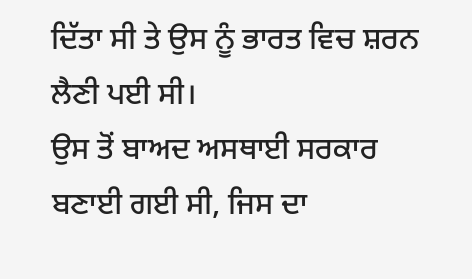ਦਿੱਤਾ ਸੀ ਤੇ ਉਸ ਨੂੰ ਭਾਰਤ ਵਿਚ ਸ਼ਰਨ ਲੈਣੀ ਪਈ ਸੀ।
ਉਸ ਤੋਂ ਬਾਅਦ ਅਸਥਾਈ ਸਰਕਾਰ ਬਣਾਈ ਗਈ ਸੀ, ਜਿਸ ਦਾ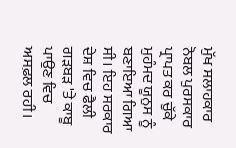ਮੁੱਖ ਸਲਾਹਕਾਰ ਨੋਬਲ ਪੁਰਸਕਾਰ ਪ੍ਰਾਪਤ ਕਰ ਚੁੱਕੇ ਮੁਹੰਮਦ ਯੂਨੁਸ ਨੂੰ ਬਣਾਇਆ ਗਿਆ ਸੀ। ਇਹ ਸਰਕਾਰ ਦੇਸ਼ ਵਿਚ ਫੈਲੀ ਗੜਬੜ 'ਤੇ ਕਾਬੂ ਪਾਉਣ ਵਿਚ ਅਸਫ਼ਲ ਰਹੀ।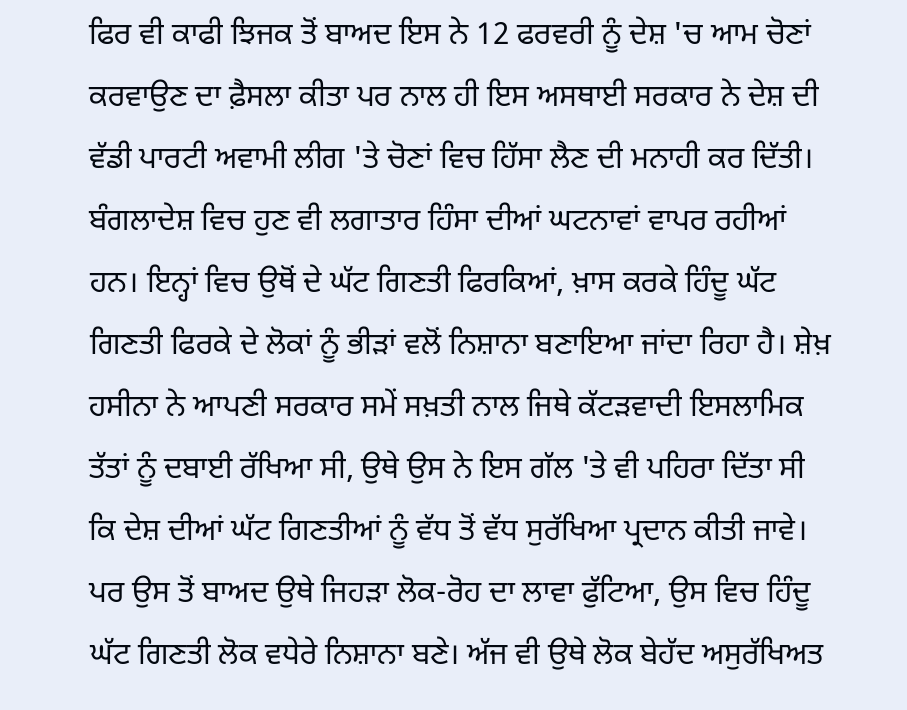ਫਿਰ ਵੀ ਕਾਫੀ ਝਿਜਕ ਤੋਂ ਬਾਅਦ ਇਸ ਨੇ 12 ਫਰਵਰੀ ਨੂੰ ਦੇਸ਼ 'ਚ ਆਮ ਚੋਣਾਂ ਕਰਵਾਉਣ ਦਾ ਫ਼ੈਸਲਾ ਕੀਤਾ ਪਰ ਨਾਲ ਹੀ ਇਸ ਅਸਥਾਈ ਸਰਕਾਰ ਨੇ ਦੇਸ਼ ਦੀ ਵੱਡੀ ਪਾਰਟੀ ਅਵਾਮੀ ਲੀਗ 'ਤੇ ਚੋਣਾਂ ਵਿਚ ਹਿੱਸਾ ਲੈਣ ਦੀ ਮਨਾਹੀ ਕਰ ਦਿੱਤੀ। ਬੰਗਲਾਦੇਸ਼ ਵਿਚ ਹੁਣ ਵੀ ਲਗਾਤਾਰ ਹਿੰਸਾ ਦੀਆਂ ਘਟਨਾਵਾਂ ਵਾਪਰ ਰਹੀਆਂ ਹਨ। ਇਨ੍ਹਾਂ ਵਿਚ ਉਥੋਂ ਦੇ ਘੱਟ ਗਿਣਤੀ ਫਿਰਕਿਆਂ, ਖ਼ਾਸ ਕਰਕੇ ਹਿੰਦੂ ਘੱਟ ਗਿਣਤੀ ਫਿਰਕੇ ਦੇ ਲੋਕਾਂ ਨੂੰ ਭੀੜਾਂ ਵਲੋਂ ਨਿਸ਼ਾਨਾ ਬਣਾਇਆ ਜਾਂਦਾ ਰਿਹਾ ਹੈ। ਸ਼ੇਖ਼ ਹਸੀਨਾ ਨੇ ਆਪਣੀ ਸਰਕਾਰ ਸਮੇਂ ਸਖ਼ਤੀ ਨਾਲ ਜਿਥੇ ਕੱਟੜਵਾਦੀ ਇਸਲਾਮਿਕ ਤੱਤਾਂ ਨੂੰ ਦਬਾਈ ਰੱਖਿਆ ਸੀ, ਉਥੇ ਉਸ ਨੇ ਇਸ ਗੱਲ 'ਤੇ ਵੀ ਪਹਿਰਾ ਦਿੱਤਾ ਸੀ ਕਿ ਦੇਸ਼ ਦੀਆਂ ਘੱਟ ਗਿਣਤੀਆਂ ਨੂੰ ਵੱਧ ਤੋਂ ਵੱਧ ਸੁਰੱਖਿਆ ਪ੍ਰਦਾਨ ਕੀਤੀ ਜਾਵੇ। ਪਰ ਉਸ ਤੋਂ ਬਾਅਦ ਉਥੇ ਜਿਹੜਾ ਲੋਕ-ਰੋਹ ਦਾ ਲਾਵਾ ਫੁੱਟਿਆ, ਉਸ ਵਿਚ ਹਿੰਦੂ ਘੱਟ ਗਿਣਤੀ ਲੋਕ ਵਧੇਰੇ ਨਿਸ਼ਾਨਾ ਬਣੇ। ਅੱਜ ਵੀ ਉਥੇ ਲੋਕ ਬੇਹੱਦ ਅਸੁਰੱਖਿਅਤ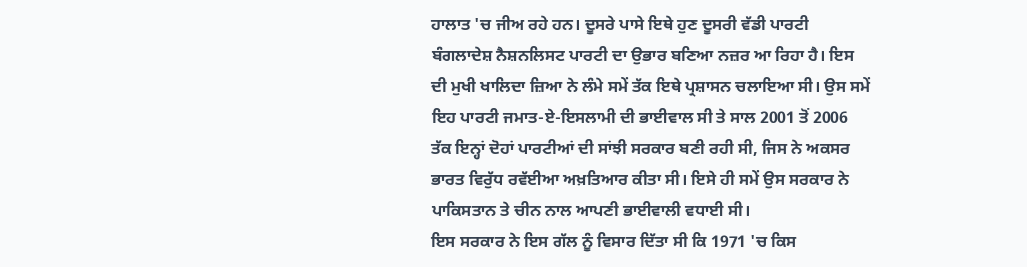ਹਾਲਾਤ 'ਚ ਜੀਅ ਰਹੇ ਹਨ। ਦੂਸਰੇ ਪਾਸੇ ਇਥੇ ਹੁਣ ਦੂਸਰੀ ਵੱਡੀ ਪਾਰਟੀ ਬੰਗਲਾਦੇਸ਼ ਨੈਸ਼ਨਲਿਸਟ ਪਾਰਟੀ ਦਾ ਉਭਾਰ ਬਣਿਆ ਨਜ਼ਰ ਆ ਰਿਹਾ ਹੈ। ਇਸ ਦੀ ਮੁਖੀ ਖਾਲਿਦਾ ਜ਼ਿਆ ਨੇ ਲੰਮੇ ਸਮੇਂ ਤੱਕ ਇਥੇ ਪ੍ਰਸ਼ਾਸਨ ਚਲਾਇਆ ਸੀ। ਉਸ ਸਮੇਂ ਇਹ ਪਾਰਟੀ ਜਮਾਤ-ਏ-ਇਸਲਾਮੀ ਦੀ ਭਾਈਵਾਲ ਸੀ ਤੇ ਸਾਲ 2001 ਤੋਂ 2006 ਤੱਕ ਇਨ੍ਹਾਂ ਦੋਹਾਂ ਪਾਰਟੀਆਂ ਦੀ ਸਾਂਝੀ ਸਰਕਾਰ ਬਣੀ ਰਹੀ ਸੀ, ਜਿਸ ਨੇ ਅਕਸਰ ਭਾਰਤ ਵਿਰੁੱਧ ਰਵੱਈਆ ਅਖ਼ਤਿਆਰ ਕੀਤਾ ਸੀ। ਇਸੇ ਹੀ ਸਮੇਂ ਉਸ ਸਰਕਾਰ ਨੇ ਪਾਕਿਸਤਾਨ ਤੇ ਚੀਨ ਨਾਲ ਆਪਣੀ ਭਾਈਵਾਲੀ ਵਧਾਈ ਸੀ।
ਇਸ ਸਰਕਾਰ ਨੇ ਇਸ ਗੱਲ ਨੂੰ ਵਿਸਾਰ ਦਿੱਤਾ ਸੀ ਕਿ 1971 'ਚ ਕਿਸ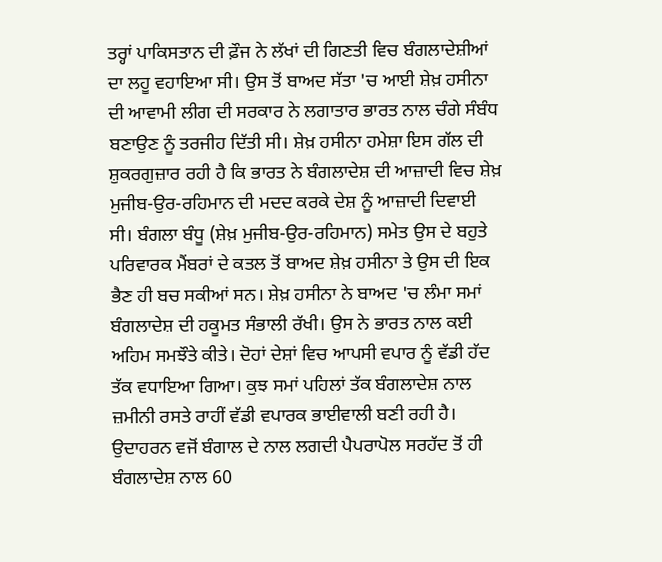ਤਰ੍ਹਾਂ ਪਾਕਿਸਤਾਨ ਦੀ ਫ਼ੌਜ ਨੇ ਲੱਖਾਂ ਦੀ ਗਿਣਤੀ ਵਿਚ ਬੰਗਲਾਦੇਸ਼ੀਆਂ ਦਾ ਲਹੂ ਵਹਾਇਆ ਸੀ। ਉਸ ਤੋਂ ਬਾਅਦ ਸੱਤਾ 'ਚ ਆਈ ਸ਼ੇਖ਼ ਹਸੀਨਾ ਦੀ ਆਵਾਮੀ ਲੀਗ ਦੀ ਸਰਕਾਰ ਨੇ ਲਗਾਤਾਰ ਭਾਰਤ ਨਾਲ ਚੰਗੇ ਸੰਬੰਧ ਬਣਾਉਣ ਨੂੰ ਤਰਜੀਹ ਦਿੱਤੀ ਸੀ। ਸ਼ੇਖ਼ ਹਸੀਨਾ ਹਮੇਸ਼ਾ ਇਸ ਗੱਲ ਦੀ ਸ਼ੁਕਰਗੁਜ਼ਾਰ ਰਹੀ ਹੈ ਕਿ ਭਾਰਤ ਨੇ ਬੰਗਲਾਦੇਸ਼ ਦੀ ਆਜ਼ਾਦੀ ਵਿਚ ਸ਼ੇਖ਼ ਮੁਜੀਬ-ਉਰ-ਰਹਿਮਾਨ ਦੀ ਮਦਦ ਕਰਕੇ ਦੇਸ਼ ਨੂੰ ਆਜ਼ਾਦੀ ਦਿਵਾਈ ਸੀ। ਬੰਗਲਾ ਬੰਧੂ (ਸ਼ੇਖ਼ ਮੁਜੀਬ-ਉਰ-ਰਹਿਮਾਨ) ਸਮੇਤ ਉਸ ਦੇ ਬਹੁਤੇ ਪਰਿਵਾਰਕ ਮੈਂਬਰਾਂ ਦੇ ਕਤਲ ਤੋਂ ਬਾਅਦ ਸ਼ੇਖ਼ ਹਸੀਨਾ ਤੇ ਉਸ ਦੀ ਇਕ ਭੈਣ ਹੀ ਬਚ ਸਕੀਆਂ ਸਨ। ਸ਼ੇਖ਼ ਹਸੀਨਾ ਨੇ ਬਾਅਦ 'ਚ ਲੰਮਾ ਸਮਾਂ ਬੰਗਲਾਦੇਸ਼ ਦੀ ਹਕੂਮਤ ਸੰਭਾਲੀ ਰੱਖੀ। ਉਸ ਨੇ ਭਾਰਤ ਨਾਲ ਕਈ ਅਹਿਮ ਸਮਝੌਤੇ ਕੀਤੇ। ਦੋਹਾਂ ਦੇਸ਼ਾਂ ਵਿਚ ਆਪਸੀ ਵਪਾਰ ਨੂੰ ਵੱਡੀ ਹੱਦ ਤੱਕ ਵਧਾਇਆ ਗਿਆ। ਕੁਝ ਸਮਾਂ ਪਹਿਲਾਂ ਤੱਕ ਬੰਗਲਾਦੇਸ਼ ਨਾਲ ਜ਼ਮੀਨੀ ਰਸਤੇ ਰਾਹੀਂ ਵੱਡੀ ਵਪਾਰਕ ਭਾਈਵਾਲੀ ਬਣੀ ਰਹੀ ਹੈ। ਉਦਾਹਰਨ ਵਜੋਂ ਬੰਗਾਲ ਦੇ ਨਾਲ ਲਗਦੀ ਪੈਪਰਾਪੋਲ ਸਰਹੱਦ ਤੋਂ ਹੀ ਬੰਗਲਾਦੇਸ਼ ਨਾਲ 60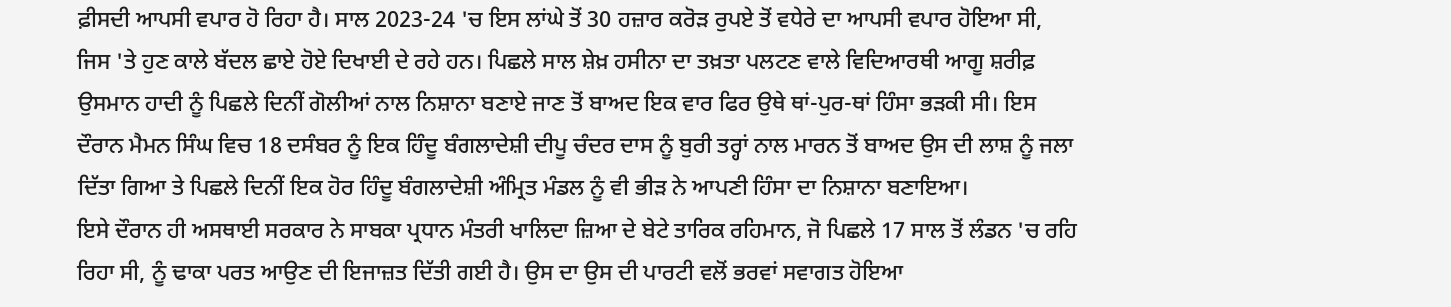ਫ਼ੀਸਦੀ ਆਪਸੀ ਵਪਾਰ ਹੋ ਰਿਹਾ ਹੈ। ਸਾਲ 2023-24 'ਚ ਇਸ ਲਾਂਘੇ ਤੋਂ 30 ਹਜ਼ਾਰ ਕਰੋੜ ਰੁਪਏ ਤੋਂ ਵਧੇਰੇ ਦਾ ਆਪਸੀ ਵਪਾਰ ਹੋਇਆ ਸੀ, ਜਿਸ 'ਤੇ ਹੁਣ ਕਾਲੇ ਬੱਦਲ ਛਾਏ ਹੋਏ ਦਿਖਾਈ ਦੇ ਰਹੇ ਹਨ। ਪਿਛਲੇ ਸਾਲ ਸ਼ੇਖ਼ ਹਸੀਨਾ ਦਾ ਤਖ਼ਤਾ ਪਲਟਣ ਵਾਲੇ ਵਿਦਿਆਰਥੀ ਆਗੂ ਸ਼ਰੀਫ਼ ਉਸਮਾਨ ਹਾਦੀ ਨੂੰ ਪਿਛਲੇ ਦਿਨੀਂ ਗੋਲੀਆਂ ਨਾਲ ਨਿਸ਼ਾਨਾ ਬਣਾਏ ਜਾਣ ਤੋਂ ਬਾਅਦ ਇਕ ਵਾਰ ਫਿਰ ਉਥੇ ਥਾਂ-ਪੁਰ-ਥਾਂ ਹਿੰਸਾ ਭੜਕੀ ਸੀ। ਇਸ ਦੌਰਾਨ ਮੈਮਨ ਸਿੰਘ ਵਿਚ 18 ਦਸੰਬਰ ਨੂੰ ਇਕ ਹਿੰਦੂ ਬੰਗਲਾਦੇਸ਼ੀ ਦੀਪੂ ਚੰਦਰ ਦਾਸ ਨੂੰ ਬੁਰੀ ਤਰ੍ਹਾਂ ਨਾਲ ਮਾਰਨ ਤੋਂ ਬਾਅਦ ਉਸ ਦੀ ਲਾਸ਼ ਨੂੰ ਜਲਾ ਦਿੱਤਾ ਗਿਆ ਤੇ ਪਿਛਲੇ ਦਿਨੀਂ ਇਕ ਹੋਰ ਹਿੰਦੂ ਬੰਗਲਾਦੇਸ਼ੀ ਅੰਮ੍ਰਿਤ ਮੰਡਲ ਨੂੰ ਵੀ ਭੀੜ ਨੇ ਆਪਣੀ ਹਿੰਸਾ ਦਾ ਨਿਸ਼ਾਨਾ ਬਣਾਇਆ।
ਇਸੇ ਦੌਰਾਨ ਹੀ ਅਸਥਾਈ ਸਰਕਾਰ ਨੇ ਸਾਬਕਾ ਪ੍ਰਧਾਨ ਮੰਤਰੀ ਖਾਲਿਦਾ ਜ਼ਿਆ ਦੇ ਬੇਟੇ ਤਾਰਿਕ ਰਹਿਮਾਨ, ਜੋ ਪਿਛਲੇ 17 ਸਾਲ ਤੋਂ ਲੰਡਨ 'ਚ ਰਹਿ ਰਿਹਾ ਸੀ, ਨੂੰ ਢਾਕਾ ਪਰਤ ਆਉਣ ਦੀ ਇਜਾਜ਼ਤ ਦਿੱਤੀ ਗਈ ਹੈ। ਉਸ ਦਾ ਉਸ ਦੀ ਪਾਰਟੀ ਵਲੋਂ ਭਰਵਾਂ ਸਵਾਗਤ ਹੋਇਆ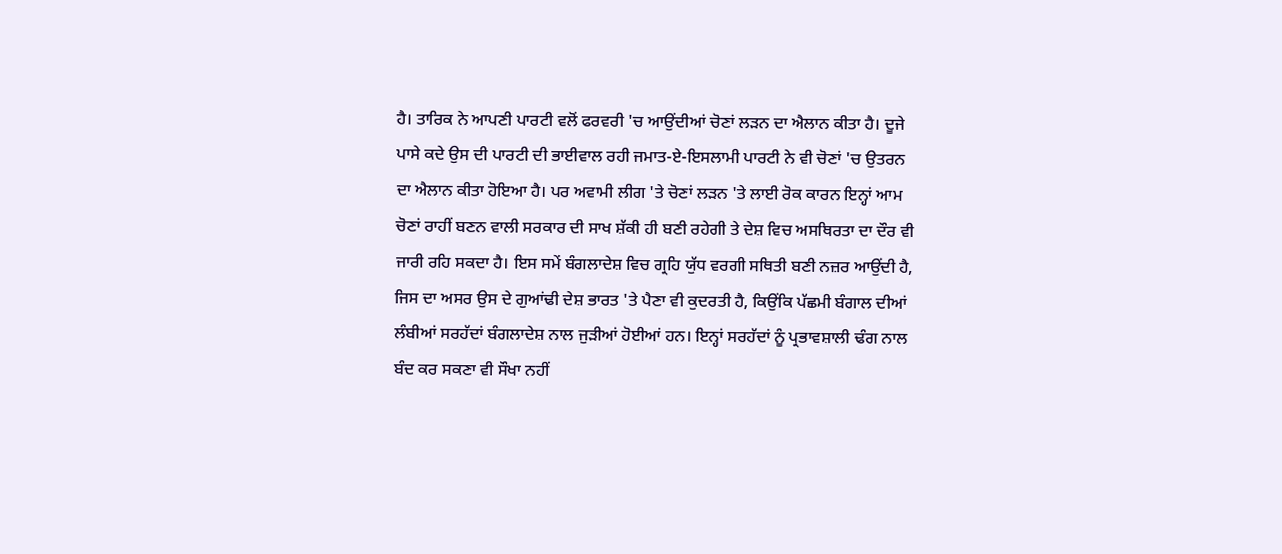ਹੈ। ਤਾਰਿਕ ਨੇ ਆਪਣੀ ਪਾਰਟੀ ਵਲੋਂ ਫਰਵਰੀ 'ਚ ਆਉਂਦੀਆਂ ਚੋਣਾਂ ਲੜਨ ਦਾ ਐਲਾਨ ਕੀਤਾ ਹੈ। ਦੂਜੇ ਪਾਸੇ ਕਦੇ ਉਸ ਦੀ ਪਾਰਟੀ ਦੀ ਭਾਈਵਾਲ ਰਹੀ ਜਮਾਤ-ਏ-ਇਸਲਾਮੀ ਪਾਰਟੀ ਨੇ ਵੀ ਚੋਣਾਂ 'ਚ ਉਤਰਨ ਦਾ ਐਲਾਨ ਕੀਤਾ ਹੋਇਆ ਹੈ। ਪਰ ਅਵਾਮੀ ਲੀਗ 'ਤੇ ਚੋਣਾਂ ਲੜਨ 'ਤੇ ਲਾਈ ਰੋਕ ਕਾਰਨ ਇਨ੍ਹਾਂ ਆਮ ਚੋਣਾਂ ਰਾਹੀਂ ਬਣਨ ਵਾਲੀ ਸਰਕਾਰ ਦੀ ਸਾਖ ਸ਼ੱਕੀ ਹੀ ਬਣੀ ਰਹੇਗੀ ਤੇ ਦੇਸ਼ ਵਿਚ ਅਸਥਿਰਤਾ ਦਾ ਦੌਰ ਵੀ ਜਾਰੀ ਰਹਿ ਸਕਦਾ ਹੈ। ਇਸ ਸਮੇਂ ਬੰਗਲਾਦੇਸ਼ ਵਿਚ ਗ੍ਰਹਿ ਯੁੱਧ ਵਰਗੀ ਸਥਿਤੀ ਬਣੀ ਨਜ਼ਰ ਆਉਂਦੀ ਹੈ, ਜਿਸ ਦਾ ਅਸਰ ਉਸ ਦੇ ਗੁਆਂਢੀ ਦੇਸ਼ ਭਾਰਤ 'ਤੇ ਪੈਣਾ ਵੀ ਕੁਦਰਤੀ ਹੈ, ਕਿਉਂਕਿ ਪੱਛਮੀ ਬੰਗਾਲ ਦੀਆਂ ਲੰਬੀਆਂ ਸਰਹੱਦਾਂ ਬੰਗਲਾਦੇਸ਼ ਨਾਲ ਜੁੜੀਆਂ ਹੋਈਆਂ ਹਨ। ਇਨ੍ਹਾਂ ਸਰਹੱਦਾਂ ਨੂੰ ਪ੍ਰਭਾਵਸ਼ਾਲੀ ਢੰਗ ਨਾਲ ਬੰਦ ਕਰ ਸਕਣਾ ਵੀ ਸੌਖਾ ਨਹੀਂ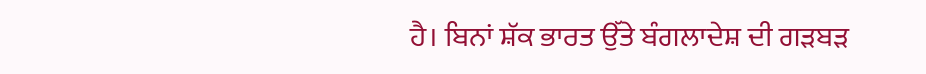ਹੈ। ਬਿਨਾਂ ਸ਼ੱਕ ਭਾਰਤ ਉੱਤੇ ਬੰਗਲਾਦੇਸ਼ ਦੀ ਗੜਬੜ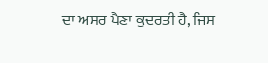ਦਾ ਅਸਰ ਪੈਣਾ ਕੁਦਰਤੀ ਹੈ, ਜਿਸ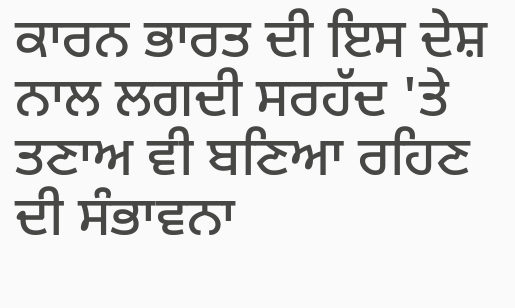ਕਾਰਨ ਭਾਰਤ ਦੀ ਇਸ ਦੇਸ਼ ਨਾਲ ਲਗਦੀ ਸਰਹੱਦ 'ਤੇ ਤਣਾਅ ਵੀ ਬਣਿਆ ਰਹਿਣ ਦੀ ਸੰਭਾਵਨਾ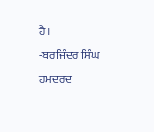ਹੈ।
-ਬਰਜਿੰਦਰ ਸਿੰਘ ਹਮਦਰਦ